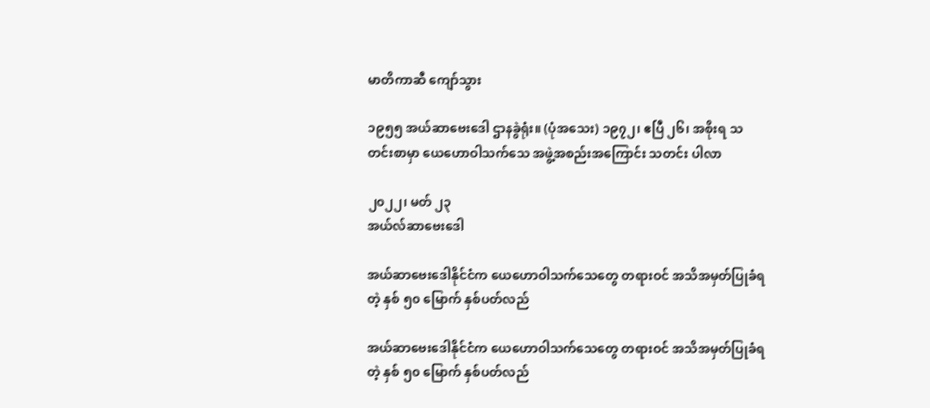မာတိကာဆီ ကျော်သွား

၁၉၅၅ အယ်ဆာဗေးဒေါ ဌာနခွဲရုံး။ (ပုံအသေး) ၁၉၇၂၊ ဧပြီ ၂၆၊ အစိုးရ သတင်းစာမှာ ယေဟောဝါသက်သေ အဖွဲ့အစည်းအကြောင်း သတင်း ပါလာ

၂၀၂၂၊ မတ် ၂၃
အယ်လ်ဆာဗေးဒေါ

အယ်ဆာဗေးဒေါနိုင်ငံက ယေဟောဝါသက်သေတွေ တရားဝင် အသိအမှတ်ပြုခံရတဲ့ နှစ် ၅၀ မြောက် နှစ်ပတ်လည်

အယ်ဆာဗေးဒေါနိုင်ငံက ယေဟောဝါသက်သေတွေ တရားဝင် အသိအမှတ်ပြုခံရတဲ့ နှစ် ၅၀ မြောက် နှစ်ပတ်လည်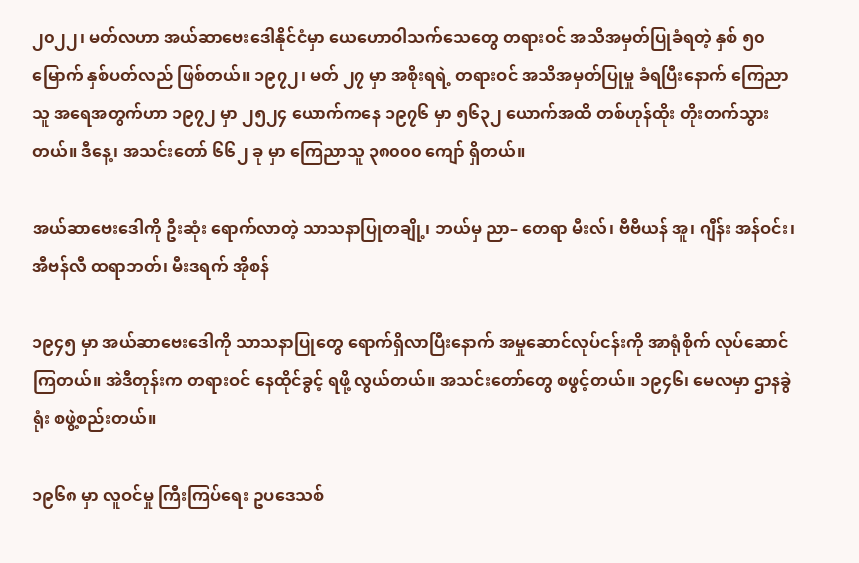၂၀၂၂၊ မတ်လဟာ အယ်ဆာဗေးဒေါနိုင်ငံမှာ ယေဟောဝါသက်သေတွေ တရားဝင် အသိအမှတ်ပြုခံရတဲ့ နှစ် ၅၀ မြောက် နှစ်ပတ်လည် ဖြစ်တယ်။ ၁၉၇၂၊ မတ် ၂၇ မှာ အစိုးရရဲ့ တရားဝင် အသိအမှတ်ပြုမှု ခံရပြီးနောက် ကြေညာသူ အရေအတွက်ဟာ ၁၉၇၂ မှာ ၂၅၂၄ ယောက်ကနေ ၁၉၇၆ မှာ ၅၆၃၂ ယောက်အထိ တစ်ဟုန်ထိုး တိုးတက်သွားတယ်။ ဒီနေ့၊ အသင်းတော် ၆၆၂ ခု မှာ ကြေညာသူ ၃၈၀၀၀ ကျော် ရှိတယ်။

အယ်ဆာဗေးဒေါကို ဦးဆုံး ရောက်လာတဲ့ သာသနာပြုတချို့၊ ဘယ်မှ ညာ– တေရာ မီးလ်၊ ဗီဗီယန် အူ၊ ဂျီန်း အန်ဝင်း၊ အီဗန်လီ ထရာဘတ်၊ မီးဒရက် အိုစန်

၁၉၄၅ မှာ အယ်ဆာဗေးဒေါကို သာသနာပြုတွေ ရောက်ရှိလာပြီးနောက် အမှုဆောင်လုပ်ငန်းကို အာရုံစိုက် လုပ်ဆောင်ကြတယ်။ အဲဒီတုန်းက တရားဝင် နေထိုင်ခွင့် ရဖို့ လွယ်တယ်။ အသင်းတော်တွေ စဖွင့်တယ်။ ၁၉၄၆၊ မေလမှာ ဌာနခွဲရုံး စဖွဲ့စည်းတယ်။

၁၉၆၈ မှာ လူဝင်မှု ကြီးကြပ်ရေး ဥပဒေသစ်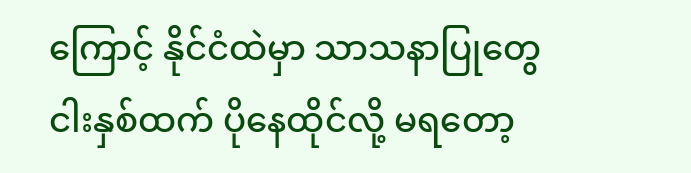ကြောင့် နိုင်ငံထဲမှာ သာသနာပြုတွေ ငါးနှစ်ထက် ပိုနေထိုင်လို့ မရတော့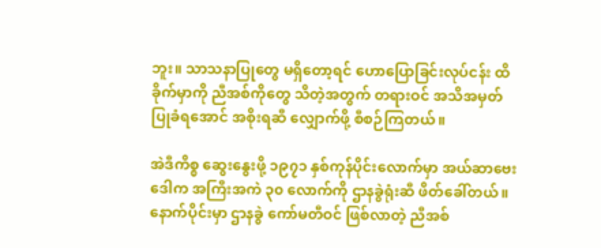ဘူး။ သာသနာပြုတွေ မရှိတော့ရင် ဟောပြောခြင်းလုပ်ငန်း ထိခိုက်မှာကို ညီအစ်ကိုတွေ သိတဲ့အတွက် တရားဝင် အသိအမှတ်ပြုခံရအောင် အစိုးရဆီ လျှောက်ဖို့ စီစဉ်ကြတယ်။

အဲဒီကိစ္စ ဆွေးနွေးဖို့ ၁၉၇၁ နှစ်ကုန်ပိုင်းလောက်မှာ အယ်ဆာဗေးဒေါက အကြီးအကဲ ၃၀ လောက်ကို ဌာနခွဲရုံးဆီ ဖိတ်ခေါ်တယ်။ နောက်ပိုင်းမှာ ဌာနခွဲ ကော်မတီဝင် ဖြစ်လာတဲ့ ညီအစ်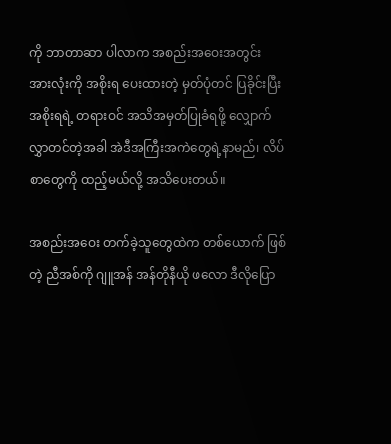ကို ဘာတာဆာ ပါလာက အစည်းအဝေးအတွင်း အားလုံးကို အစိုးရ ပေးထားတဲ့ မှတ်ပုံတင် ပြခိုင်းပြီး အစိုးရရဲ့ တရားဝင် အသိအမှတ်ပြုခံရဖို့ လျှောက်လွှာတင်တဲ့အခါ အဲဒီအကြီးအကဲတွေရဲ့နာမည်၊ လိပ်စာတွေကို ထည့်မယ်လို့ အသိပေးတယ်။

အစည်းအဝေး တက်ခဲ့သူတွေထဲက တစ်ယောက် ဖြစ်တဲ့ ညီအစ်ကို ဂျူအန် အန်တိုနီယို ဖလော ဒီလိုပြော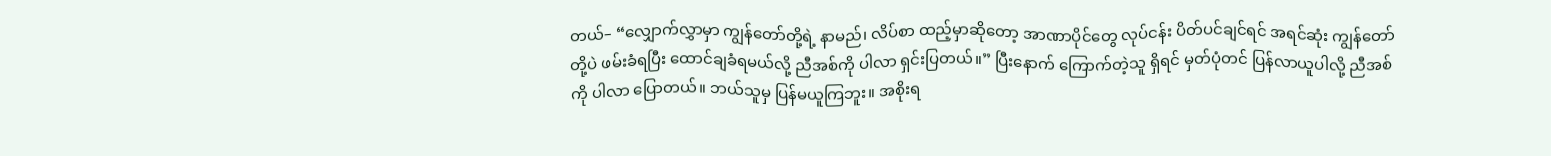တယ်– “လျှောက်လွှာမှာ ကျွန်တော်တို့ရဲ့ နာမည်၊ လိပ်စာ ထည့်မှာဆိုတော့ အာဏာပိုင်တွေ လုပ်ငန်း ပိတ်ပင်ချင်ရင် အရင်ဆုံး ကျွန်တော်တို့ပဲ ဖမ်းခံရပြီး ထောင်ချခံရမယ်လို့ ညီအစ်ကို ပါလာ ရှင်းပြတယ်။” ပြီးနောက် ကြောက်တဲ့သူ ရှိရင် မှတ်ပုံတင် ပြန်လာယူပါလို့ ညီအစ်ကို ပါလာ ပြောတယ်။ ဘယ်သူမှ ပြန်မယူကြဘူး။ အစိုးရ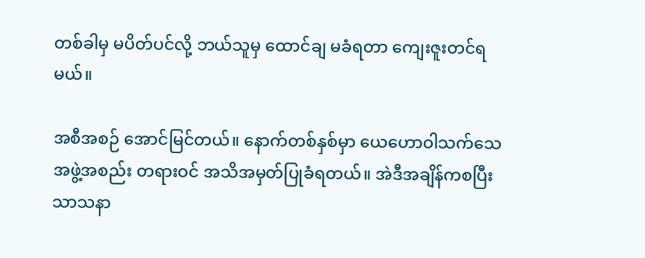တစ်ခါမှ မပိတ်ပင်လို့ ဘယ်သူမှ ထောင်ချ မခံရတာ ကျေးဇူးတင်ရမယ်။

အစီအစဉ် အောင်မြင်တယ်။ နောက်တစ်နှစ်မှာ ယေဟောဝါသက်သေ အဖွဲ့အစည်း တရားဝင် အသိအမှတ်ပြုခံရတယ်။ အဲဒီအချိန်ကစပြီး သာသနာ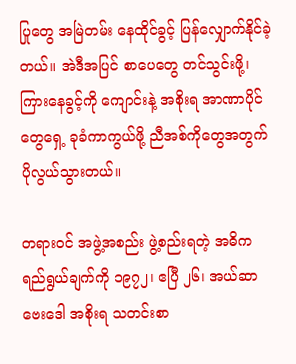ပြုတွေ အမြဲတမ်း နေထိုင်ခွင့် ပြန်လျှောက်နိုင်ခဲ့တယ်။ အဲဒီအပြင် စာပေတွေ တင်သွင်းဖို့၊ ကြားနေခွင့်ကို ကျောင်းနဲ့ အစိုးရ အာဏာပိုင်တွေရှေ့ ခုခံကာကွယ်ဖို့ ညီအစ်ကိုတွေအတွက် ပိုလွယ်သွားတယ်။

တရားဝင် အဖွဲ့အစည်း ဖွဲ့စည်းရတဲ့ အဓိက ရည်ရွယ်ချက်ကို ၁၉၇၂၊ ဧပြီ ၂၆၊ အယ်ဆာဗေးဒေါ အစိုးရ သတင်းစာ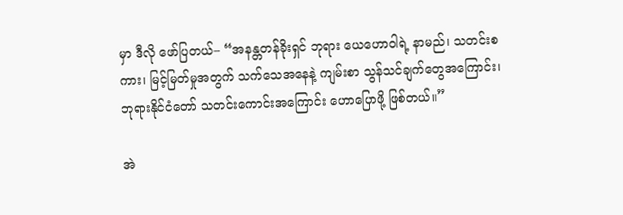မှာ ဒီလို ဖော်ပြတယ်– “အနန္တတန်ခိုးရှင် ဘုရား ယေဟောဝါရဲ့ နာမည်၊ သတင်းစကား၊ မြင့်မြတ်မှုအတွက် သက်သေအနေနဲ့ ကျမ်းစာ သွန်သင်ချက်တွေအကြောင်း၊ ဘုရားနိုင်ငံတော် သတင်းကောင်းအကြောင်း ဟောပြောဖို့ ဖြစ်တယ်။”

အဲ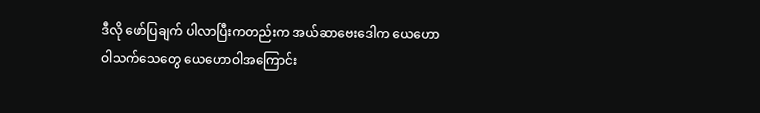ဒီလို ဖော်ပြချက် ပါလာပြီးကတည်းက အယ်ဆာဗေးဒေါက ယေဟောဝါသက်သေတွေ ယေဟောဝါအကြောင်း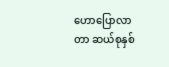ဟောပြောလာတာ ဆယ်စုနှစ်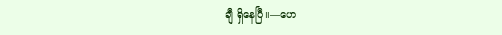ချီ ရှိနေပြီ။—ဟေ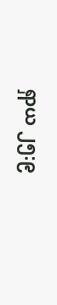ရှာယ ၂၅:၉